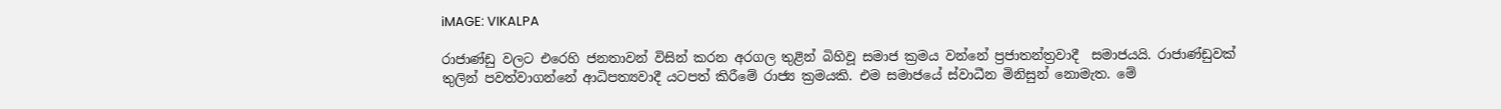iMAGE: VIKALPA

රාජාණ්ඩු වලට එරෙහි ජනතාවන් විසින් කරන අරගල තුළින් බිහිවූ සමාජ ක්‍රමය වන්නේ ප්‍රජාතන්ත්‍රවාදී  සමාජයයි. රාජාණ්ඩුවක් තුලින් පවත්වාගන්නේ ආධිපත්‍යවාදී යටපත් කිරීමේ රාජ්‍ය ක්‍රමයකි. එම සමාජයේ ස්වාධීන මිනිසුන් නොමැත. මේ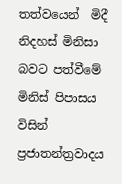තත්වයෙන්  මිදී නිදහස් මිනිසා බවට පත්වීමේ මිනිස් පිපාසය විසින් ප්‍රජාතන්ත්‍රවාදය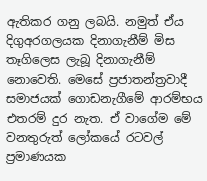ඇතිකර ගනු ලබයි. නමුත් ඒය දිගුඅරගලයක දිනාගැනීම් මිස තෑගිලෙස ලැබූ දිනාගැනීම් නොවෙති. මෙසේ ප්‍රජාතන්ත්‍රවාදී සමාජයක් ගොඩනැගීමේ ආරම්භය එතරම් දුර නැත. ඒ වාගේම මේ වනතුරුත් ලෝකයේ රටවල් ප්‍රමාණයක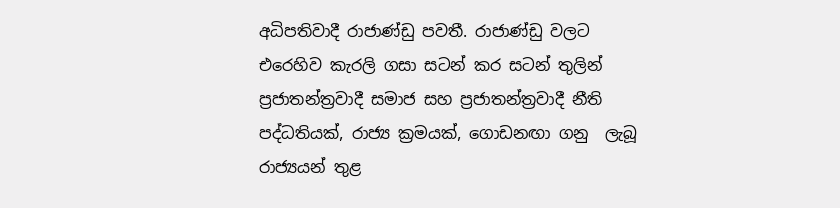අධිපතිවාදී රාජාණ්ඩු පවතී. රාජාණ්ඩු වලට එරෙහිව කැරලි ගසා සටන් කර සටන් තුලින් ප්‍රජාතන්ත්‍රවාදී සමාජ සහ ප්‍රජාතන්ත්‍රවාදී නීති පද්ධතියක්, රාජ්‍ය ක්‍රමයක්, ගොඩනඟා ගනු  ලැබූ රාජ්‍යයන් තුළ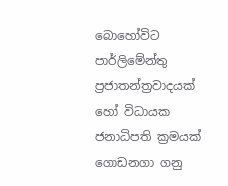බොහෝවිට පාර්ලිමේන්තු ප්‍රජාතන්ත්‍රවාදයක් හෝ විධායක ජනාධිපති ක්‍රමයක් ගොඩනගා ගනු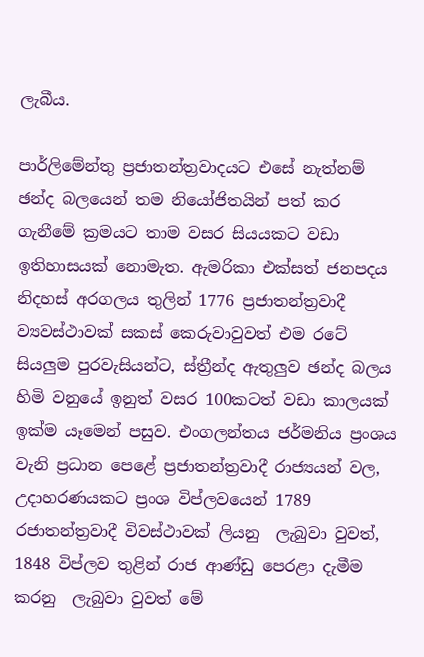ලැබීය.

පාර්ලිමේන්තු ප්‍රජාතන්ත්‍රවාදයට එසේ නැත්නම් ඡන්ද බලයෙන් තම නියෝජිතයින් පත් කර ගැනීමේ ක්‍රමයට තාම වසර සියයකට වඩා ඉතිහාසයක් නොමැත. ඇමරිකා එක්සත් ජනපදය නිදහස් අරගලය තුලින් 1776 ප්‍රජාතන්ත්‍රවාදී ව්‍යවස්ථාවක් සකස් කෙරුවාවුවත් එම රටේ සියලුම පුරවැසියන්ට, ස්ත්‍රීන්ද ඇතුලුව ඡන්ද බලය හිමි වනුයේ ඉනුත් වසර 100කටත් වඩා කාලයක් ඉක්ම යෑමෙන් පසුව. එංගලන්තය ජර්මනිය ප්‍රංශය වැනි ප්‍රධාන පෙළේ ප්‍රජාතන්ත්‍රවාදී රාජ්‍යයන් වල, උදාහරණයකට ප්‍රංශ විප්ලවයෙන් 1789 රජාතන්ත්‍රවාදී විවස්ථාවක් ලියනු  ලැබුවා වුවත්, 1848 විප්ලව තුළින් රාජ ආණ්ඩු පෙරළා දැමීම කරනු  ලැබුවා වුවත් මේ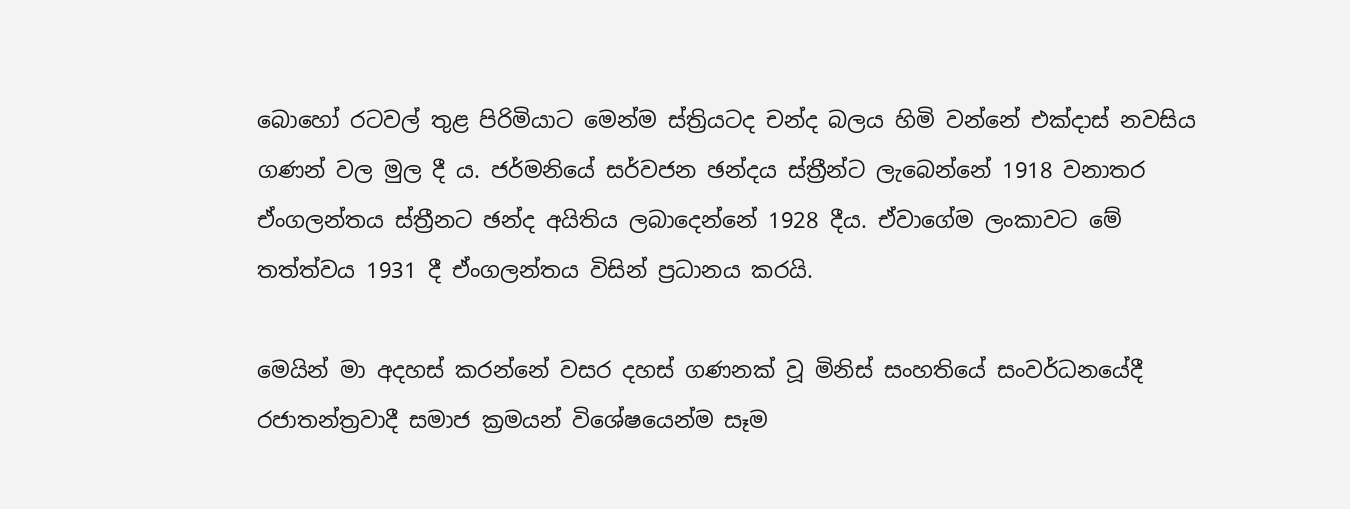බොහෝ රටවල් තුළ පිරිමියාට මෙන්ම ස්ත්‍රියටද චන්ද බලය හිමි වන්නේ එක්දාස් නවසිය ගණන් වල මුල දී ය. ජර්මනියේ සර්වජන ඡන්දය ස්ත්‍රීන්ට ලැබෙන්නේ 1918 වනාතර ඒංගලන්තය ස්ත්‍රීනට ඡන්ද අයිතිය ලබාදෙන්නේ 1928 දීය. ඒවාගේම ලංකාවට මේ තත්ත්වය 1931 දී ඒංගලන්තය විසින් ප්‍රධානය කරයි.

මෙයින් මා අදහස් කරන්නේ වසර දහස් ගණනක් වූ මිනිස් සංහතියේ සංවර්ධනයේදී රජාතන්ත්‍රවාදී සමාජ ක්‍රමයන් විශේෂයෙන්ම සෑම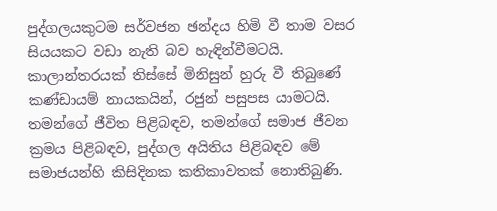පුද්ගලයකුටම සර්වජන ඡන්දය හිමි වී තාම වසර සියයකට වඩා නැති බව හැඳින්වීමටයි. කාලාන්තරයක් තිස්සේ මිනිසුන් හුරු වී තිබුණේ  කණ්ඩායම් නායකයින්, රජුන් පසුපස යාමටයි. තමන්ගේ ජීවිත පිළිබඳව, තමන්ගේ සමාජ ජීවන ක්‍රමය පිළිබඳව, පුද්ගල අයිතිය පිළිබඳව මේ සමාජයන්හි කිසිදිනක කතිකාවතක් නොතිබුණි.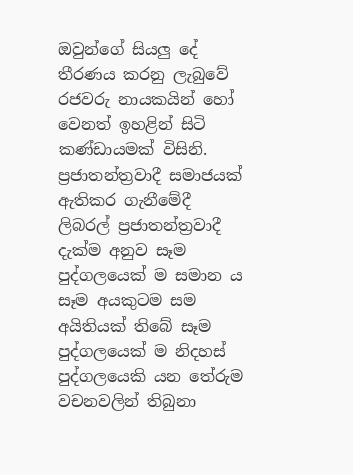ඔවුන්ගේ සියලු දේ තීරණය කරනු ලැබුවේ රජවරු නායකයින් හෝ වෙනත් ඉහළින් සිටි කණ්ඩායමක් විසිනි. ප්‍රජාතන්ත්‍රවාදී සමාජයක් ඇතිකර ගැනීමේදී ලිබරල් ප්‍රජාතන්ත්‍රවාදී දැක්ම අනුව සෑම පුද්ගලයෙක් ම සමාන ය සෑම අයකුටම සම අයිතියක් තිබේ සෑම පුද්ගලයෙක් ම නිදහස් පුද්ගලයෙකි යන තේරුම වචනවලින් තිබුනා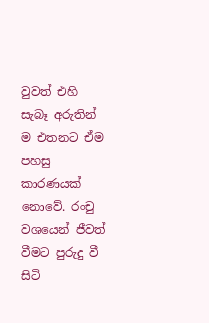වුවත් එහි සැබෑ අරුතින් ම එතනට ඒම පහසු කාරණයක් නොවේ. රංචු වශයෙන් ජීවත් වීමට පුරුදු වී සිටි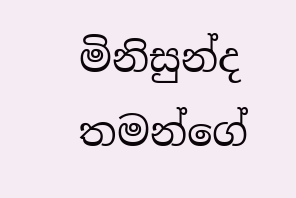මිනිසුන්ද තමන්ගේ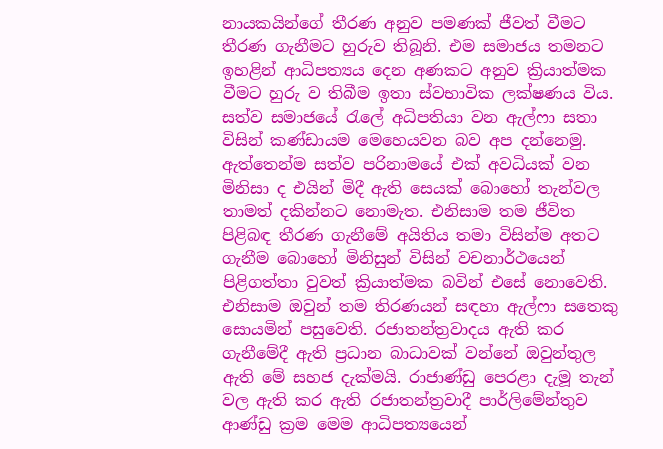නායකයින්ගේ තීරණ අනුව පමණක් ජීවත් වීමට තීරණ ගැනීමට හුරුව තිබූනි. එම සමාජය තමනට ඉහළින් ආධිපත්‍යය දෙන අණකට අනුව ක්‍රියාත්මක වීමට හුරු ව තිබීම ඉතා ස්වභාවික ලක්ෂණය විය. සත්ව සමාජයේ රැලේ අධිපතියා වන ඇල්ෆා සතා විසින් කණ්ඩායම මෙහෙයවන බව අප දන්නෙමු. ඇත්තෙන්ම සත්ව පරිනාමයේ එක් අවධියක් වන මිනිසා ද එයින් මිදී ඇති සෙයක් බොහෝ තැන්වල තාමත් දකින්නට නොමැත. එනිසාම තම ජීවිත පිළිබඳ තීරණ ගැනීමේ අයිතිය තමා විසින්ම අතට ගැනීම බොහෝ මිනිසුන් විසින් වචනාර්ථයෙන් පිළිගත්තා වුවත් ක්‍රියාත්මක බවින් එසේ නොවෙති. එනිසාම ඔවුන් තම තිරණයන් සඳහා ඇල්ෆා සතෙකු සොයමින් පසුවෙති. රජාතන්ත්‍රවාදය ඇති කර ගැනීමේදී ඇති ප්‍රධාන බාධාවක් වන්නේ ඔවුන්තුල ඇති මේ සහජ දැක්මයි. රාජාණ්ඩු පෙරළා දැමූ තැන් වල ඇති කර ඇති ‍රජාතන්ත්‍රවාදී පාර්ලිමේන්තුව ආණ්ඩු ක්‍රම මෙම ආධිපත්‍යයෙන්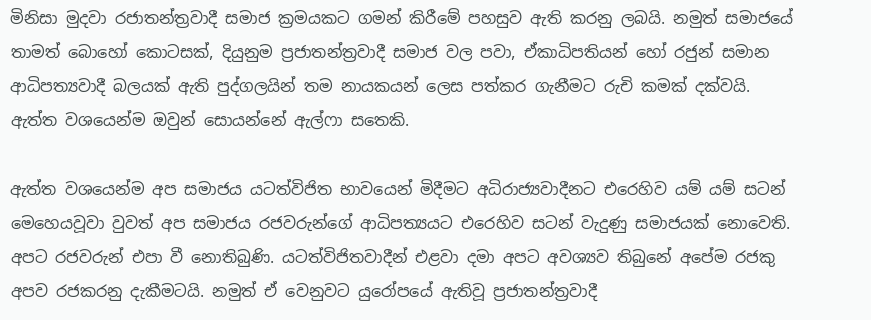මිනිසා මුදවා රජාතන්ත්‍රවාදී සමාජ ක්‍රමයකට ගමන් කිරීමේ පහසුව ඇති කරනු ලබයි. නමුත් සමාජයේ තාමත් බොහෝ කොටසක්, දියුනුම ප්‍රජාතන්ත්‍රවාදී සමාජ වල පවා, ඒකාධිපතියන් හෝ රජුන් සමාන ආධිපත්‍යවාදී බලයක් ඇති පුද්ගලයින් තම නායකයන් ලෙස පත්කර ගැනීමට රුචි කමක් දක්වයි. ඇත්ත වශයෙන්ම ඔවුන් සොයන්නේ ඇල්ෆා සතෙකි.

ඇත්ත වශයෙන්ම අප සමාජය යටත්විජිත භාවයෙන් මිදීමට අධිරාජ්‍යවාදීනට එරෙහිව යම් යම් සටන් මෙහෙයවූවා වුවත් අප සමාජය රජවරුන්ගේ ආධිපත්‍යයට එරෙහිව සටන් වැදුණු සමාජයක් නොවෙති. අපට රජවරුන් එපා වී නොතිබුණි. යටත්විජිතවාදීන් එළවා දමා අපට අවශ්‍යව තිබුනේ අපේම රජකු අපව රජකරනු දැකීමටයි. නමුත් ඒ වෙනුවට යුරෝපයේ ඇතිවූ ප්‍රජාතන්ත්‍රවාදී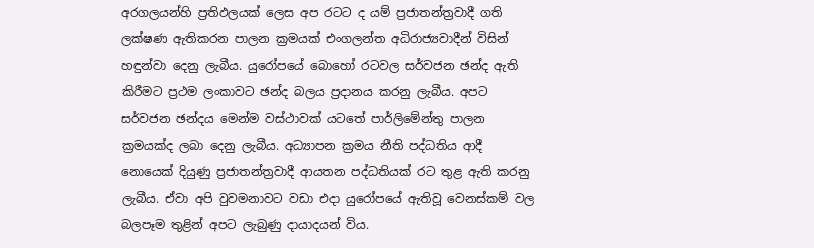අරගලයන්හි ප්‍රතිඵලයක් ලෙස අප රටට ද යම් ප්‍රජාතන්ත්‍රවාදී ගති ලක්ෂණ ඇතිකරන පාලන ක්‍රමයක් එංගලන්ත අධිරාජ්‍යවාදීන් විසින් හඳුන්වා දෙනු ලැබීය. යුරෝපයේ බොහෝ රටවල සර්වජන ඡන්ද ඇති කිරීමට ප්‍රථම ලංකාවට ඡන්ද බලය ප්‍රදානය කරනු ලැබීය. අපට සර්වජන ඡන්දය මෙන්ම වස්ථාවක් යටතේ පාර්ලිමේන්තු පාලන ක්‍රමයක්ද ලබා දෙනු ලැබීය. අධ්‍යාපන ක්‍රමය නීති පද්ධතිය ආදී නොයෙක් දියුණු ‍ප්‍රජාතන්ත්‍රවාදී ආයතන පද්ධතියක් රට තුළ ඇති කරනු ලැබීය. ඒවා අපි වුවමනාවට වඩා එදා යුරෝපයේ ඇතිවූ වෙනස්කම් වල බලපෑම තුළින් අපට ලැබුණු දායාදයන් විය.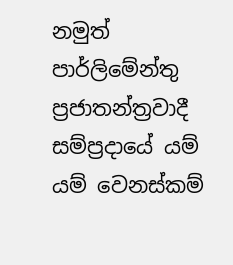නමුත් පාර්ලිමේන්තු ප්‍රජාතන්ත්‍රවාදී සම්ප්‍රදායේ යම් යම් වෙනස්කම්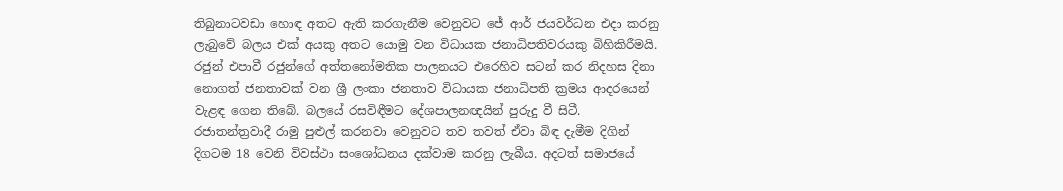තිබුනාටවඩා හොඳ අතට ඇති කරගැනීම වෙනුවට ජේ ආර් ජයවර්ධන එදා කරනු ලැබුවේ බලය එක් අයකු අතට යොමු වන විධායක ජනාධිපතිවරයකු බිහිකිරීමයි. රජුන් එපාවී රජුන්ගේ අත්තනෝමතික පාලනයට එරෙහිව සටන් කර නිදහස දිනා නොගත් ජනතාවක් වන ශ්‍රී ලංකා ජනතාව විධායක ජනාධිපති ක්‍රමය ආදරයෙන් වැළඳ ගෙන තිබේ. බලයේ රසවිඳීමට දේශපාලනඥයින් පුරුදු වී සිටී. රජාතන්ත්‍රවාදී රාමු පුළුල් කරනවා වෙනුවට තව තවත් ඒවා බිඳ දැමීම දිගින් දිගටම 18 වෙනි විවස්ථා සංශෝධනය දක්වාම කරනු ලැබීය. අදටත් සමාජයේ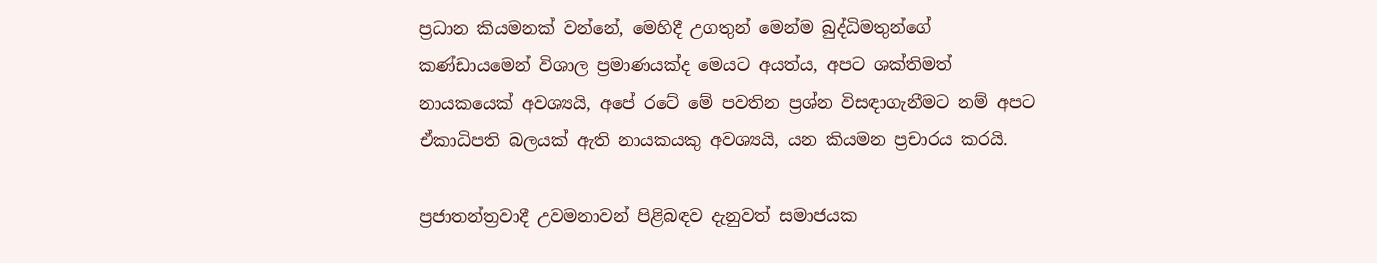ප්‍රධාන කියමනක් වන්නේ, මෙහිදී උගතුන් මෙන්ම බුද්ධිමතුන්ගේ කණ්ඩායමෙන් විශාල ප්‍රමාණයක්ද මෙයට අයත්ය, අපට ශක්තිමත් නායකයෙක් අවශ්‍යයි, අපේ රටේ මේ පවතින ප්‍රශ්න විසඳාගැනීමට නම් අපට ඒකාධිපති බලයක් ඇති නායකයකු අවශ්‍යයි, යන කියමන ප්‍රචාරය කරයි.

ප්‍රජාතන්ත්‍රවාදී උවමනාවන් පිළිබඳව දැනුවත් සමාජයක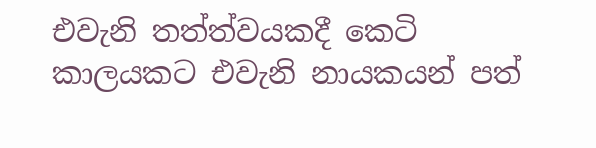එවැනි තත්ත්වයකදී කෙටි කාලයකට එවැනි නායකයන් පත්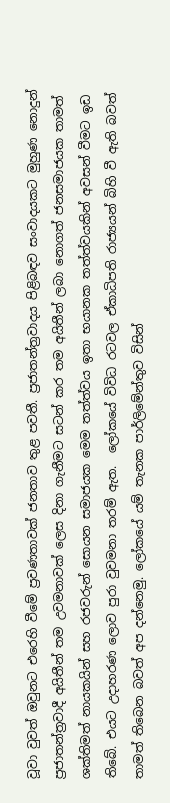වූවා වුවත් ඔවුනට එරෙහි වීමේ ප්‍රවණතාවක් ජනතාව තුළ පවතී. ප්‍රජාතන්ත්‍රවාදය පිළිබඳව සංවාදයකට මුහුණ නොදුන් ප්‍රජාතන්ත්‍රවාදී අයිතීන් තම උවමනාවක් ලෙස දිනා ගැනීමට සටන් කර තම අයිතීන් ලබා නොගත් ජනසමාජයක තාමත් ශක්තිමත් නායකයින් සහ රජවරුන් සොයන සමාජයක මෙම තත්ත්වය ඉතා භයානක තත්ත්වයකින් අවසන් වීමට ඉඩ තිබේ. එයට උදාහරණ ලොව පුරා වුවමනා තරම් ඇත.  ලෝකයේ විවිධ රටවල ඒකාධිපති රාජ්‍යයන් බිහි වී ඇති බවත් තාමත් තිබෙන බවත් අප දන්නෙමු. ලෝකයේ යම් තැනක පාර්ලිමේන්තුව විසින්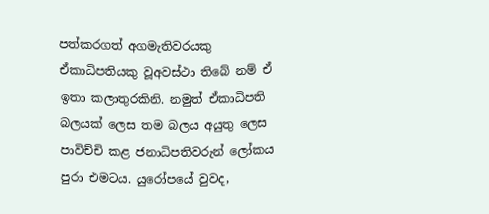පත්කරගත් අගමැතිවරයකු ඒකාධිපතියකු වූඅවස්ථා තිබේ නම් ඒ ඉතා කලාතුරකිනි. නමුත් ඒකාධිපති බලයක් ලෙස තම බලය අයුතු ලෙස පාවිච්චි කළ ජනාධිපතිවරුන් ලෝකය පුරා එමටය. යුරෝපයේ වුවද,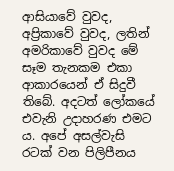ආසියාවේ වුවද, අප්‍රිකාවේ වුවද, ලතින් අමරිකාවේ වුවද මේ සෑම තැනකම එකා ආකාරයෙන් ඒ සිදුවී තිබේ. අදටත් ලෝකයේ එවැනි උදාහරණ එමට ය. අපේ අසල්වැසි රටක් වන පිලිපීනය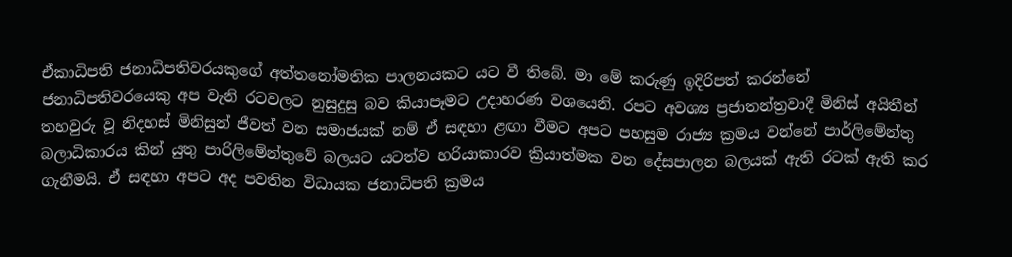ඒකාධිපති ජනාධිපතිවරයකුගේ අත්තනෝමතික පාලනයකට යට වී තිබේ. මා මේ කරුණු ඉදිරිපත් කරන්නේ ජනාධිපතිවරයෙකු අප වැනි රටවලට නුසුදුසු බව කියාපෑමට උදාහරණ වශයෙනි. රපට අවශ්‍ය ප්‍රජාතන්ත්‍රවාදී මිනිස් අයිතීන් තහවුරු වූ නිදහස් මිනිසුන් ජීවත් වන සමාජයක් නම් ඒ සඳහා ළඟා වීමට අපට පහසුම රාජ්‍ය ක්‍රමය වන්නේ පාර්ලිමේන්තු බලාධිකාරය කින් යුතු පාරිලිමේන්තුවේ බලයට යටත්ව හරියාකාරව ක්‍රියාත්මක වන දේසපාලන බලයක් ඇති රටක් ඇති කර ගැනීමයි. ඒ සඳහා අපට අද පවතින විධායක ජනාධිපති ක්‍රමය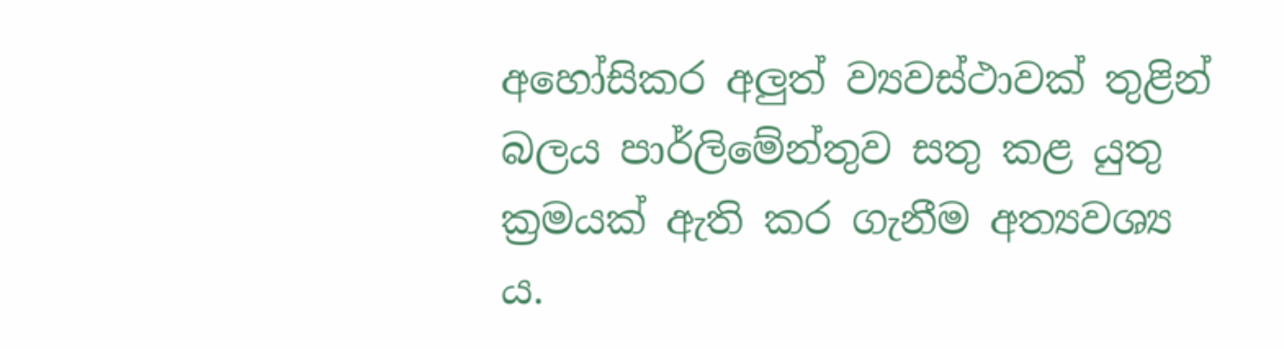අහෝසිකර අලුත් ව්‍යවස්ථාවක් තුළින් බලය පාර්ලිමේන්තුව සතු කළ යුතු ක්‍රමයක් ඇති කර ගැනීම අත්‍යවශ්‍ය ය.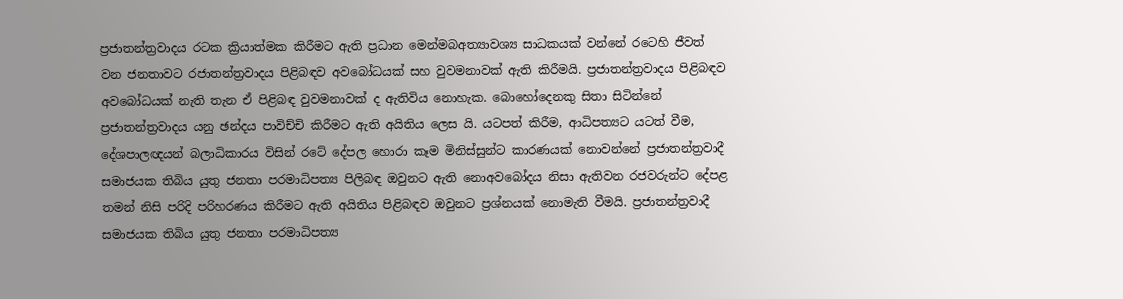ප්‍රජාතන්ත්‍රවාදය රටක ක්‍රියාත්මක කිරීමට ඇති ප්‍රධාන මෙන්මබඅත්‍යාවශ්‍ය සාධකයක් වන්නේ රටෙහි ජීවත් වන ජනතාවට ‍රජාතන්ත්‍රවාදය පිළිබඳව අවබෝධයක් සහ වුවමනාවක් ඇති කිරීමයි. ප්‍රජාතන්ත්‍රවාදය පිළිබඳව අවබෝධයක් නැති තැන ඒ පිළිබඳ වුවමනාවක් ද ඇතිවිය නොහැක. බොහෝදෙනකු සිතා සිටින්නේ ප්‍රජාතන්ත්‍රවාදය යනු ඡන්දය පාවිච්චි කිරීමට ඇති අයිතිය ලෙස යි. යටපත් කිරීම, ආධිපත්‍යට යටත් වීම, දේශපාලඥයන් බලාධිකාරය විසින් රටේ දේපල හොරා කෑම මිනිස්සුන්ට කාරණයක් නොවන්නේ ප්‍රජාතන්ත්‍රවාදී සමාජයක තිබිය යුතු ජනතා පරමාධිපත්‍ය පිලිබඳ ඔවුනට ඇති නොඅවබෝදය නිසා ඇතිවන රජවරුන්ට දේපළ තමන් නිසි පරිදි පරිහරණය කිරීමට ඇති අයිතිය පිළිබඳව ඔවුනට ප්‍රශ්නයක් නොමැති වීමයි. ප්‍රජාතන්ත්‍රවාදී සමාජයක තිබිය යුතු ජනතා පරමාධිපත්‍ය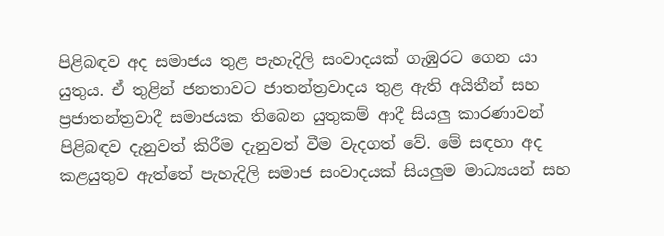පිළිබඳව අද සමාජය තුළ පැහැදිලි සංවාදයක් ගැඹුරට ගෙන යා යුතුය. ඒ තුළින් ජනතාවට ජාතන්ත්‍රවාදය තුළ ඇති අයිතීන් සහ ප්‍රජාතන්ත්‍රවාදී සමාජයක තිබෙන යුතුකම් ආදී සියලු කාරණාවන් පිළිබඳව දැනුවත් කිරීම දැනුවත් වීම වැදගත් වේ. මේ සඳහා අද කළයුතුව ඇත්තේ පැහැදිලි සමාජ සංවාදයක් සියලුම මාධ්‍යයන් සහ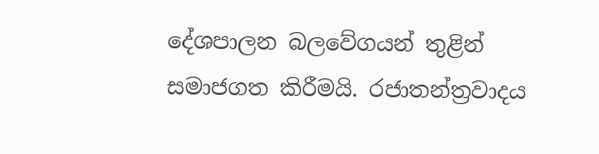දේශපාලන බලවේගයන් තුළින් සමාජගත කිරීමයි. රජාතන්ත්‍රවාදය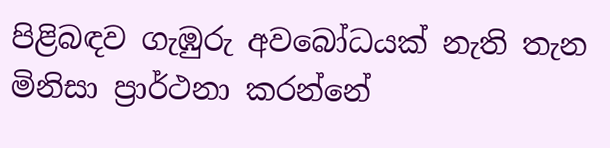පිළිබඳව ගැඹුරු අවබෝධයක් නැති තැන මිනිසා ප්‍රාර්ථනා කරන්නේ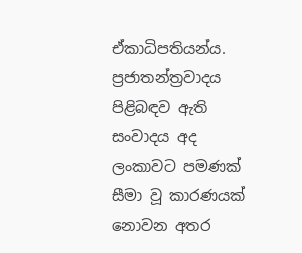ඒකාධිපතියන්ය. ප්‍රජාතන්ත්‍රවාදය පිළිබඳව ඇති සංවාදය අද ලංකාවට පමණක් සීමා වූ කාරණයක් නොවන අතර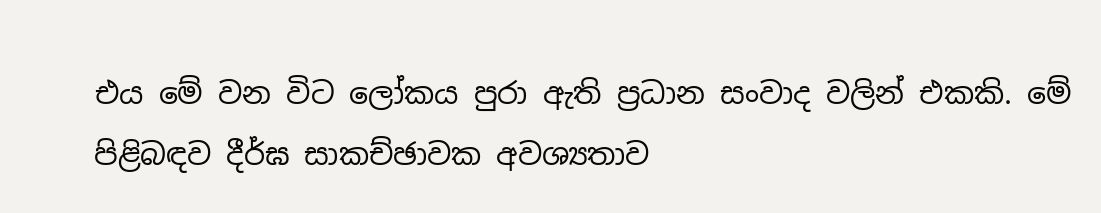එය මේ වන විට ලෝකය පුරා ඇති ප්‍රධාන සංවාද වලින් එකකි. මේ පිළිබඳව දීර්ඝ සාකච්ඡාවක අවශ්‍යතාව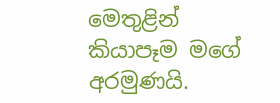මෙතුළින් කියාපෑම මගේ අරමුණයි.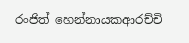රංජිත් හෙන්නායකආරච්චි